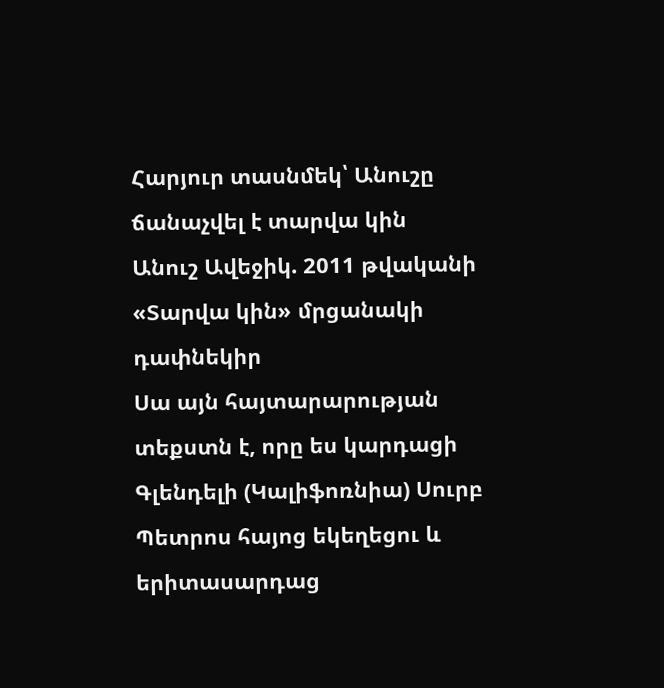Հարյուր տասնմեկ՝ Անուշը ճանաչվել է տարվա կին
Անուշ Ավեջիկ. 2011 թվականի «Տարվա կին» մրցանակի դափնեկիր
Սա այն հայտարարության տեքստն է, որը ես կարդացի Գլենդելի (Կալիֆոռնիա) Սուրբ Պետրոս հայոց եկեղեցու և երիտասարդաց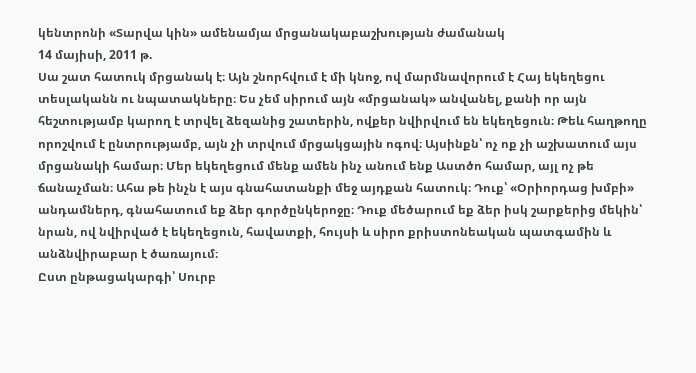կենտրոնի «Տարվա կին» ամենամյա մրցանակաբաշխության ժամանակ
14 մայիսի, 2011 թ.
Սա շատ հատուկ մրցանակ է։ Այն շնորհվում է մի կնոջ, ով մարմնավորում է Հայ եկեղեցու տեսլականն ու նպատակները։ Ես չեմ սիրում այն «մրցանակ» անվանել, քանի որ այն հեշտությամբ կարող է տրվել ձեզանից շատերին, ովքեր նվիրվում են եկեղեցուն։ Թեև հաղթողը որոշվում է ընտրությամբ, այն չի տրվում մրցակցային ոգով։ Այսինքն՝ ոչ ոք չի աշխատում այս մրցանակի համար։ Մեր եկեղեցում մենք ամեն ինչ անում ենք Աստծո համար, այլ ոչ թե ճանաչման։ Ահա թե ինչն է այս գնահատանքի մեջ այդքան հատուկ։ Դուք՝ «Օրիորդաց խմբի» անդամներդ, գնահատում եք ձեր գործընկերոջը։ Դուք մեծարում եք ձեր իսկ շարքերից մեկին՝ նրան, ով նվիրված է եկեղեցուն, հավատքի, հույսի և սիրո քրիստոնեական պատգամին և անձնվիրաբար է ծառայում։
Ըստ ընթացակարգի՝ Սուրբ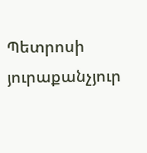Պետրոսի յուրաքանչյուր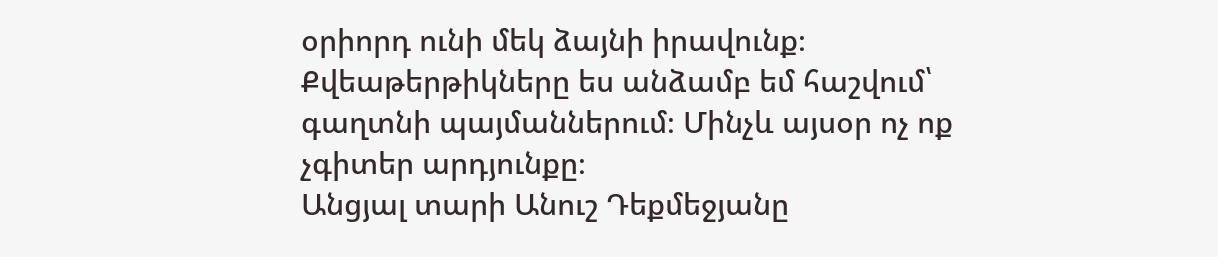օրիորդ ունի մեկ ձայնի իրավունք։ Քվեաթերթիկները ես անձամբ եմ հաշվում՝ գաղտնի պայմաններում։ Մինչև այսօր ոչ ոք չգիտեր արդյունքը։
Անցյալ տարի Անուշ Դեքմեջյանը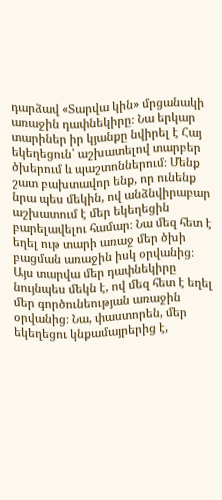դարձավ «Տարվա կին» մրցանակի առաջին դափնեկիրը։ Նա երկար տարիներ իր կյանքը նվիրել է Հայ եկեղեցուն՝ աշխատելով տարբեր ծխերում և պաշտոններում։ Մենք շատ բախտավոր ենք, որ ունենք նրա պես մեկին, ով անձնվիրաբար աշխատում է մեր եկեղեցին բարելավելու համար։ Նա մեզ հետ է եղել ութ տարի առաջ մեր ծխի բացման առաջին իսկ օրվանից։
Այս տարվա մեր դափնեկիրը նույնպես մեկն է, ով մեզ հետ է եղել մեր գործունեության առաջին օրվանից։ Նա, փաստորեն, մեր եկեղեցու կնքամայրերից է,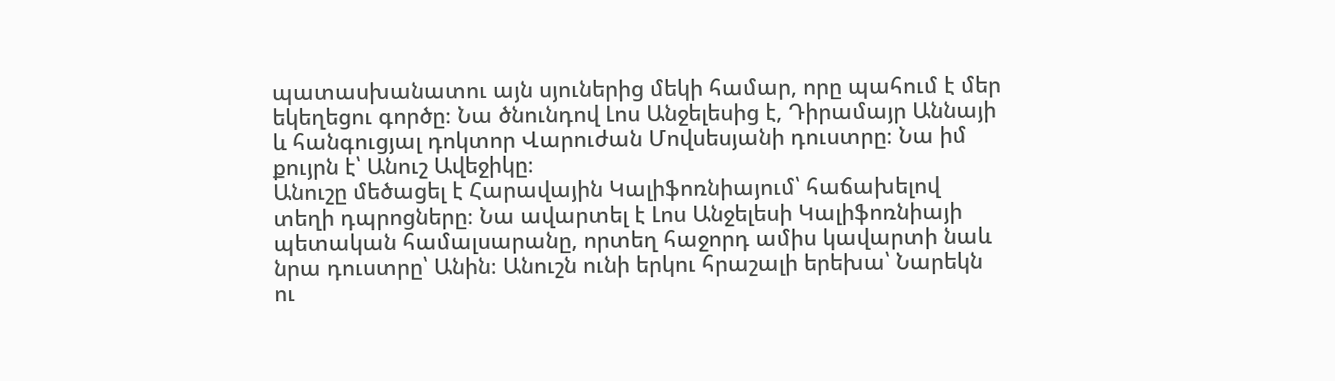պատասխանատու այն սյուներից մեկի համար, որը պահում է մեր եկեղեցու գործը։ Նա ծնունդով Լոս Անջելեսից է, Դիրամայր Աննայի և հանգուցյալ դոկտոր Վարուժան Մովսեսյանի դուստրը։ Նա իմ քույրն է՝ Անուշ Ավեջիկը։
Անուշը մեծացել է Հարավային Կալիֆոռնիայում՝ հաճախելով տեղի դպրոցները։ Նա ավարտել է Լոս Անջելեսի Կալիֆոռնիայի պետական համալսարանը, որտեղ հաջորդ ամիս կավարտի նաև նրա դուստրը՝ Անին։ Անուշն ունի երկու հրաշալի երեխա՝ Նարեկն ու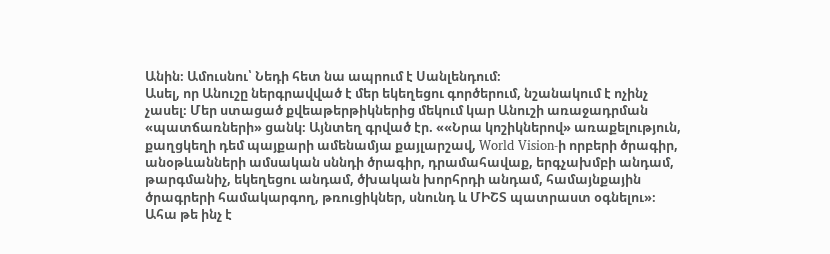Անին։ Ամուսնու՝ Նեդի հետ նա ապրում է Սանլենդում։
Ասել, որ Անուշը ներգրավված է մեր եկեղեցու գործերում, նշանակում է ոչինչ չասել։ Մեր ստացած քվեաթերթիկներից մեկում կար Անուշի առաջադրման «պատճառների» ցանկ։ Այնտեղ գրված էր. ««Նրա կոշիկներով» առաքելություն, քաղցկեղի դեմ պայքարի ամենամյա քայլարշավ, World Vision-ի որբերի ծրագիր, անօթևանների ամսական սննդի ծրագիր, դրամահավաք, երգչախմբի անդամ, թարգմանիչ, եկեղեցու անդամ, ծխական խորհրդի անդամ, համայնքային ծրագրերի համակարգող, թռուցիկներ, սնունդ և ՄԻՇՏ պատրաստ օգնելու»։ Ահա թե ինչ է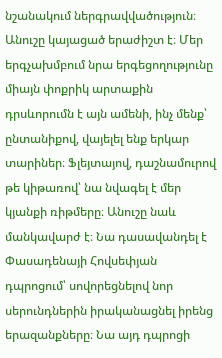նշանակում ներգրավվածություն։
Անուշը կայացած երաժիշտ է։ Մեր երգչախմբում նրա երգեցողությունը միայն փոքրիկ արտաքին դրսևորումն է այն ամենի, ինչ մենք՝ ընտանիքով, վայելել ենք երկար տարիներ։ Ֆլեյտայով, դաշնամուրով թե կիթառով՝ նա նվագել է մեր կյանքի ռիթմերը։ Անուշը նաև մանկավարժ է։ Նա դասավանդել է Փասադենայի Հովսեփյան դպրոցում՝ սովորեցնելով նոր սերունդներին իրականացնել իրենց երազանքները։ Նա այդ դպրոցի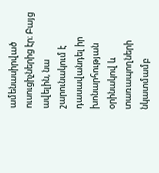ամենասիրված ուսուցիչներից էր։ Բայց ավելին, նա շարունակում է դասավանդել իր խոնարհության օրինակով և տառապողների նկատմամբ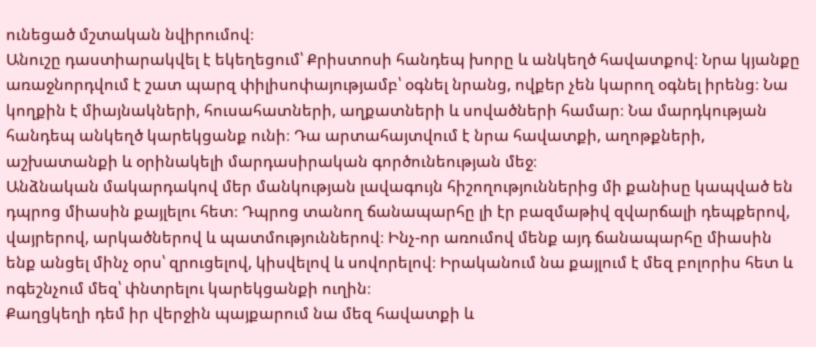ունեցած մշտական նվիրումով։
Անուշը դաստիարակվել է եկեղեցում՝ Քրիստոսի հանդեպ խորը և անկեղծ հավատքով։ Նրա կյանքը առաջնորդվում է շատ պարզ փիլիսոփայությամբ՝ օգնել նրանց, ովքեր չեն կարող օգնել իրենց։ Նա կողքին է միայնակների, հուսահատների, աղքատների և սովածների համար։ Նա մարդկության հանդեպ անկեղծ կարեկցանք ունի։ Դա արտահայտվում է նրա հավատքի, աղոթքների, աշխատանքի և օրինակելի մարդասիրական գործունեության մեջ։
Անձնական մակարդակով մեր մանկության լավագույն հիշողություններից մի քանիսը կապված են դպրոց միասին քայլելու հետ։ Դպրոց տանող ճանապարհը լի էր բազմաթիվ զվարճալի դեպքերով, վայրերով, արկածներով և պատմություններով։ Ինչ-որ առումով մենք այդ ճանապարհը միասին ենք անցել մինչ օրս՝ զրուցելով, կիսվելով և սովորելով։ Իրականում նա քայլում է մեզ բոլորիս հետ և ոգեշնչում մեզ՝ փնտրելու կարեկցանքի ուղին։
Քաղցկեղի դեմ իր վերջին պայքարում նա մեզ հավատքի և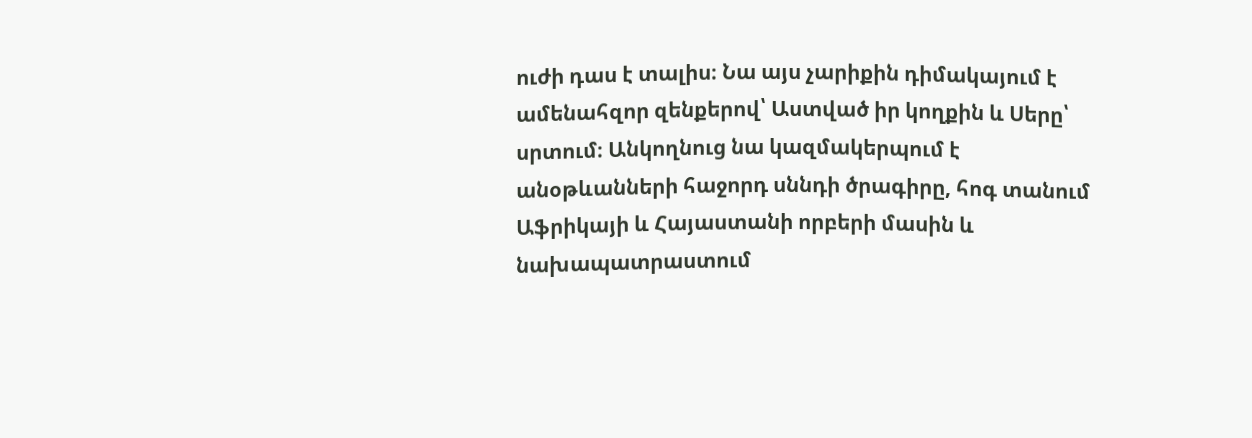ուժի դաս է տալիս։ Նա այս չարիքին դիմակայում է ամենահզոր զենքերով՝ Աստված իր կողքին և Սերը՝ սրտում։ Անկողնուց նա կազմակերպում է անօթևանների հաջորդ սննդի ծրագիրը, հոգ տանում Աֆրիկայի և Հայաստանի որբերի մասին և նախապատրաստում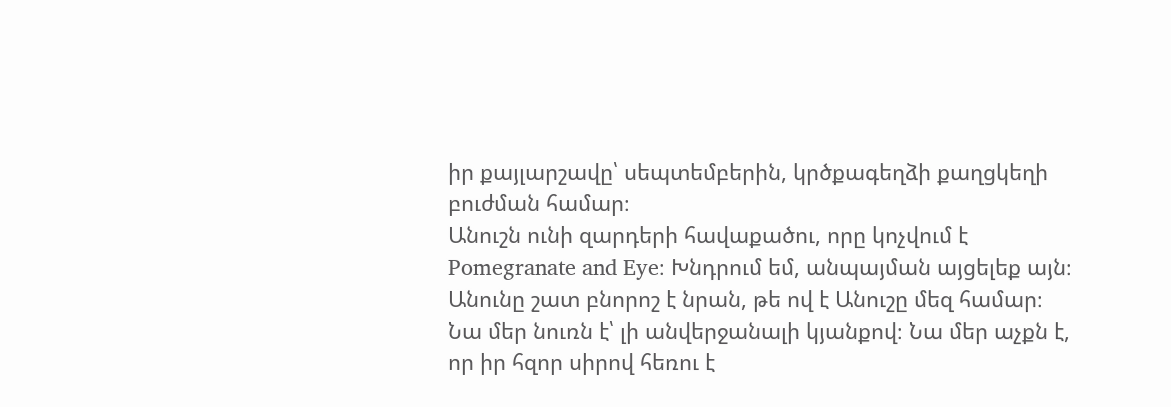իր քայլարշավը՝ սեպտեմբերին, կրծքագեղձի քաղցկեղի բուժման համար։
Անուշն ունի զարդերի հավաքածու, որը կոչվում է Pomegranate and Eye։ Խնդրում եմ, անպայման այցելեք այն։ Անունը շատ բնորոշ է նրան, թե ով է Անուշը մեզ համար։ Նա մեր նուռն է՝ լի անվերջանալի կյանքով։ Նա մեր աչքն է, որ իր հզոր սիրով հեռու է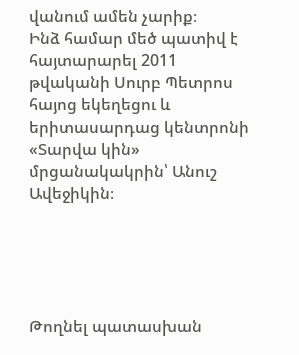վանում ամեն չարիք։
Ինձ համար մեծ պատիվ է հայտարարել 2011 թվականի Սուրբ Պետրոս հայոց եկեղեցու և երիտասարդաց կենտրոնի «Տարվա կին» մրցանակակրին՝ Անուշ Ավեջիկին։





Թողնել պատասխան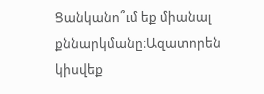Ցանկանո՞ւմ եք միանալ քննարկմանը։Ազատորեն կիսվեք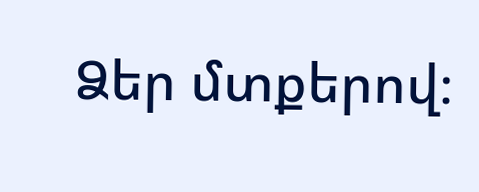Ձեր մտքերով։